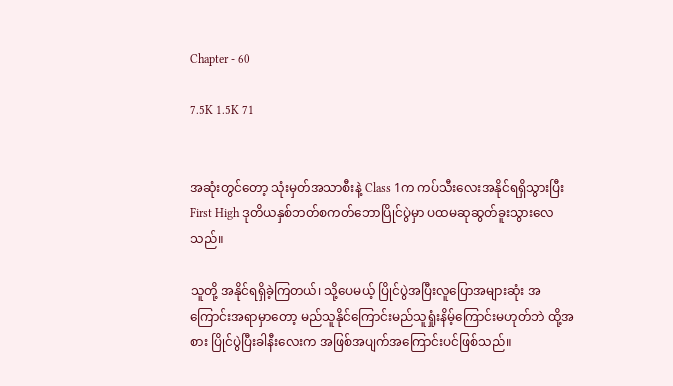Chapter - 60

7.5K 1.5K 71


အဆုံးတွင်တော့ သုံးမှတ်အသာစီးနဲ့ Class 1က ကပ်သီးလေးအနိုင်ရရှိသွားပြီး First High ဒုတိယနှစ်ဘတ်စကတ်ဘောပြိုင်ပွဲမှာ ပထမဆုဆွတ်ခူးသွားလေသည်။

သူတို့ အနိုင်ရရှိခဲ့ကြတယ်၊ သို့ပေမယ့် ပြိုင်ပွဲအပြီးလူပြောအများဆုံး အကြောင်းအရာမှာတော့ မည်သူနိုင်ကြောင်းမည်သူရှုံးနိမ့်ကြောင်းမဟုတ်ဘဲ ထို့အစား ပြိုင်ပွဲပြီးခါနီးလေးက အဖြစ်အပျက်‌အကြောင်းပင်ဖြစ်သည်။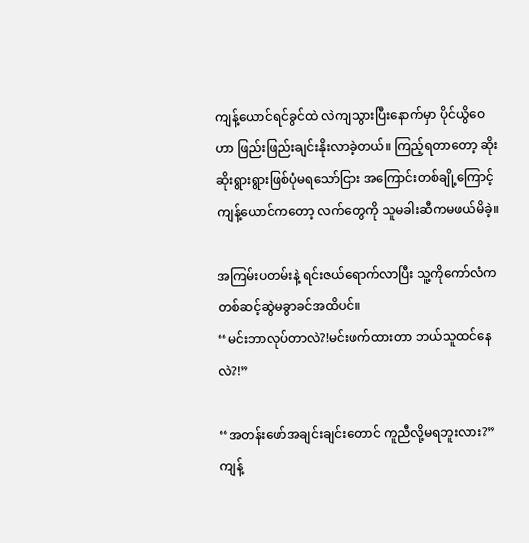ကျန့်ယောင်ရင်ခွင်ထဲ လဲကျသွားပြီးနောက်မှာ ပိုင်ယွိဝေဟာ ဖြည်းဖြည်းချင်းနိုးလာခဲ့တယ်။ ကြည့်ရတာတော့ ဆိုးဆိုးရွားရွားဖြစ်ပုံမရသော်ငြား အကြောင်းတစ်ချို့ကြောင့် ကျန့်‌ယောင်ကတော့ လက်တွေကို သူမခါးဆီကမဖယ်မိခဲ့။

အကြမ်းပတမ်းနဲ့ ရင်းဇယ်ရောက်လာပြီး သူ့ကိုကော်လံကတစ်ဆင့်ဆွဲမခွာခင်အထိပင်။
‘‘မင်းဘာလုပ်တာလဲ?!မင်းဖက်ထားတာ ဘယ်သူထင်နေလဲ?!”

‘‘အတန်း‌ဖော်အချင်းချင်းတောင် ကူညီလို့မရဘူးလား?”
ကျန့်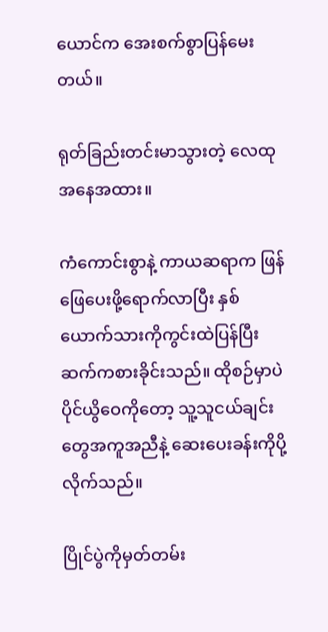ယောင်က အေးစက်စွာပြန်မေးတယ်။

ရုတ်ခြည်းတင်းမာသွားတဲ့ လေထုအနေအထား။

ကံကောင်းစွာနဲ့ ကာယဆရာက ဖြန်ဖြေပေးဖို့ရောက်လာပြီး နှစ်ယောက်သားကိုကွင်းထဲပြန်ပြီး ဆက်ကစားခိုင်းသည်။ ထိုစဉ်မှာပဲ ပိုင်ယွိဝေကိုတော့ သူ့သူငယ်ချင်းတွေအကူအညီနဲ့ ဆေးပေးခန်းကိုပို့လိုက်သည်။

ပြိုင်ပွဲကိုမှတ်တမ်း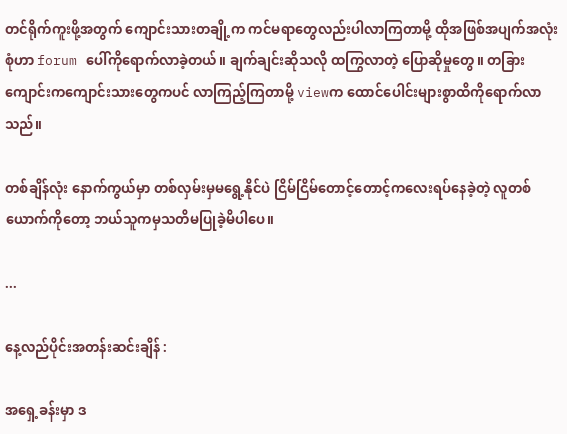တင်ရိုက်ကူးဖို့အတွက် ကျောင်းသားတချို့က ကင်မရာတွေလည်းပါလာကြတာမို့ ထိုအဖြစ်အပျက်အလုံးစုံဟာ forum ပေါ်ကိုရောက်လာခဲ့တယ်။ ချက်ချင်းဆိုသလို ထကြွလာတဲ့ ပြောဆိုမှုတွေ။ တခြားကျောင်းကကျောင်းသားတွေကပင် လာကြည့်ကြတာမို့ viewက ထောင်ပေါင်းများစွာထိကိုရောက်လာသည်။

တစ်ချိန်လုံး နောက်ကွယ်မှာ တစ်လှမ်းမှမရွေ့နိုင်ပဲ ငြိမ်ငြိမ်တောင့်တောင့်ကလေးရပ်နေခဲ့တဲ့ လူတစ်ယောက်ကိုတော့ ဘယ်သူကမှသတိမပြုခဲ့မိပါပေ။

...

နေ့လည်ပိုင်းအတန်းဆင်းချိန် :

အရှေ့ခန်းမှာ ဒ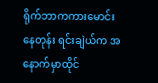ရိုက်ဘာကကားမောင်းနေတုန်း ရင်းချဲယ်က အနောက်မှာထိုင်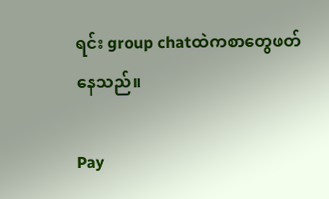ရင်း group chatထဲကစာတွေဖတ်နေသည်။

Pay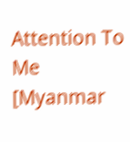Attention To Me [Myanmar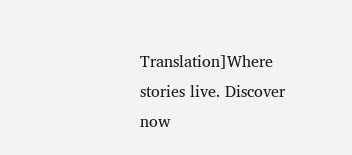Translation]Where stories live. Discover now